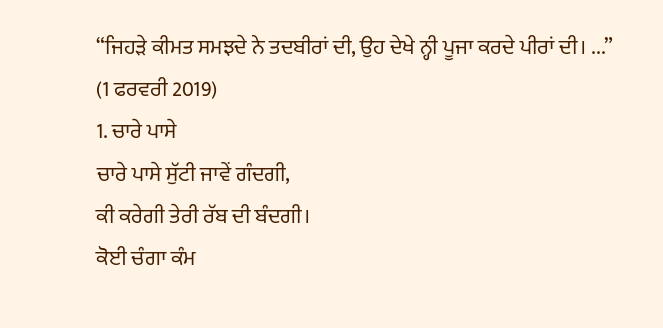“ਜਿਹੜੇ ਕੀਮਤ ਸਮਝਦੇ ਨੇ ਤਦਬੀਰਾਂ ਦੀ, ਉਹ ਦੇਖੇ ਨ੍ਹੀ ਪੂਜਾ ਕਰਦੇ ਪੀਰਾਂ ਦੀ। ...”
(1 ਫਰਵਰੀ 2019)
1. ਚਾਰੇ ਪਾਸੇ
ਚਾਰੇ ਪਾਸੇ ਸੁੱਟੀ ਜਾਵੇਂ ਗੰਦਗੀ,
ਕੀ ਕਰੇਗੀ ਤੇਰੀ ਰੱਬ ਦੀ ਬੰਦਗੀ।
ਕੋਈ ਚੰਗਾ ਕੰਮ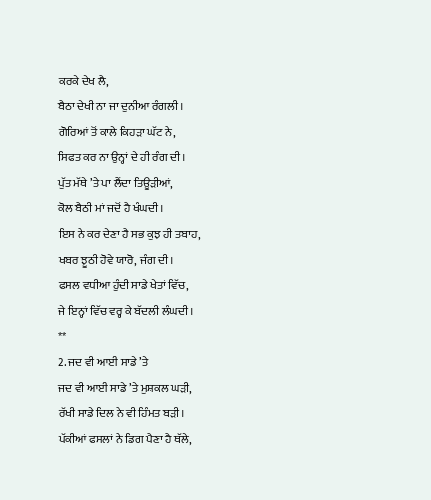ਕਰਕੇ ਦੇਖ ਲੈ,
ਬੈਠਾ ਦੇਖੀ ਨਾ ਜਾ ਦੁਨੀਆ ਰੰਗਲੀ।
ਗੋਰਿਆਂ ਤੋਂ ਕਾਲੇ ਕਿਹੜਾ ਘੱਟ ਨੇ,
ਸਿਫਤ ਕਰ ਨਾ ਉਨ੍ਹਾਂ ਦੇ ਹੀ ਰੰਗ ਦੀ।
ਪੁੱਤ ਮੱਥੇ ’ਤੇ ਪਾ ਲੈਂਦਾ ਤਿਊੜੀਆਂ,
ਕੋਲ ਬੈਠੀ ਮਾਂ ਜਦੋਂ ਹੈ ਖੰਘਦੀ।
ਇਸ ਨੇ ਕਰ ਦੇਣਾ ਹੈ ਸਭ ਕੁਝ ਹੀ ਤਬਾਹ,
ਖਬਰ ਝੂਠੀ ਹੋਵੇ ਯਾਰੋ, ਜੰਗ ਦੀ।
ਫਸਲ ਵਧੀਆ ਹੁੰਦੀ ਸਾਡੇ ਖੇਤਾਂ ਵਿੱਚ,
ਜੇ ਇਨ੍ਹਾਂ ਵਿੱਚ ਵਰ੍ਹ ਕੇ ਬੱਦਲੀ ਲੰਘਦੀ।
**
2. ਜਦ ਵੀ ਆਈ ਸਾਡੇ ’ਤੇ
ਜਦ ਵੀ ਆਈ ਸਾਡੇ ’ਤੇ ਮੁਸ਼ਕਲ ਘੜੀ,
ਰੱਖੀ ਸਾਡੇ ਦਿਲ ਨੇ ਵੀ ਹਿੰਮਤ ਬੜੀ।
ਪੱਕੀਆਂ ਫਸਲਾਂ ਨੇ ਡਿਗ ਪੈਣਾ ਹੈ ਥੱਲੇ,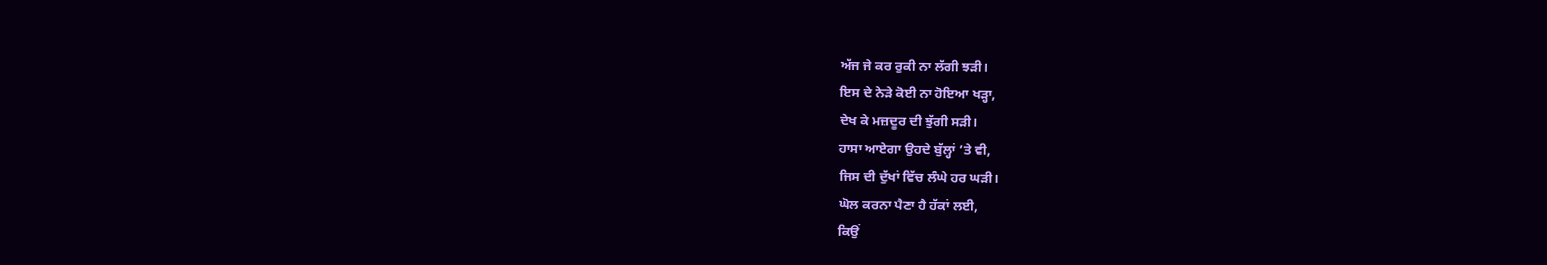ਅੱਜ ਜੇ ਕਰ ਰੁਕੀ ਨਾ ਲੱਗੀ ਝੜੀ।
ਇਸ ਦੇ ਨੇੜੇ ਕੋਈ ਨਾ ਹੋਇਆ ਖੜ੍ਹਾ,
ਦੇਖ ਕੇ ਮਜ਼ਦੂਰ ਦੀ ਝੁੱਗੀ ਸੜੀ।
ਹਾਸਾ ਆਏਗਾ ਉਹਦੇ ਬੁੱਲ੍ਹਾਂ ’ਤੇ ਵੀ,
ਜਿਸ ਦੀ ਦੁੱਖਾਂ ਵਿੱਚ ਲੰਘੇ ਹਰ ਘੜੀ।
ਘੋਲ ਕਰਨਾ ਪੈਣਾ ਹੈ ਹੱਕਾਂ ਲਈ,
ਕਿਉਂ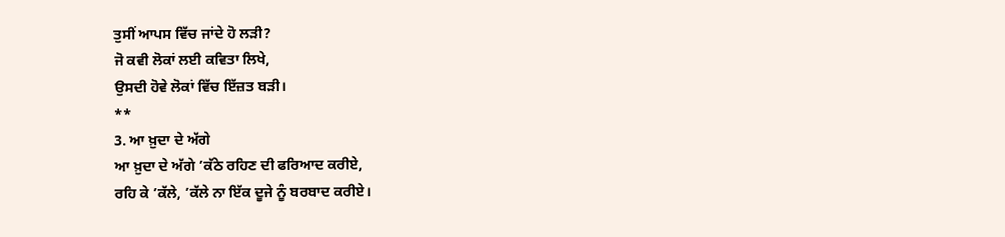ਤੁਸੀਂ ਆਪਸ ਵਿੱਚ ਜਾਂਦੇ ਹੋ ਲੜੀ?
ਜੋ ਕਵੀ ਲੋਕਾਂ ਲਈ ਕਵਿਤਾ ਲਿਖੇ,
ਉਸਦੀ ਹੋਵੇ ਲੋਕਾਂ ਵਿੱਚ ਇੱਜ਼ਤ ਬੜੀ।
**
3. ਆ ਖ਼ੁਦਾ ਦੇ ਅੱਗੇ
ਆ ਖ਼ੁਦਾ ਦੇ ਅੱਗੇ ’ਕੱਠੇ ਰਹਿਣ ਦੀ ਫਰਿਆਦ ਕਰੀਏ,
ਰਹਿ ਕੇ ’ਕੱਲੇ, ’ਕੱਲੇ ਨਾ ਇੱਕ ਦੂਜੇ ਨੂੰ ਬਰਬਾਦ ਕਰੀਏ।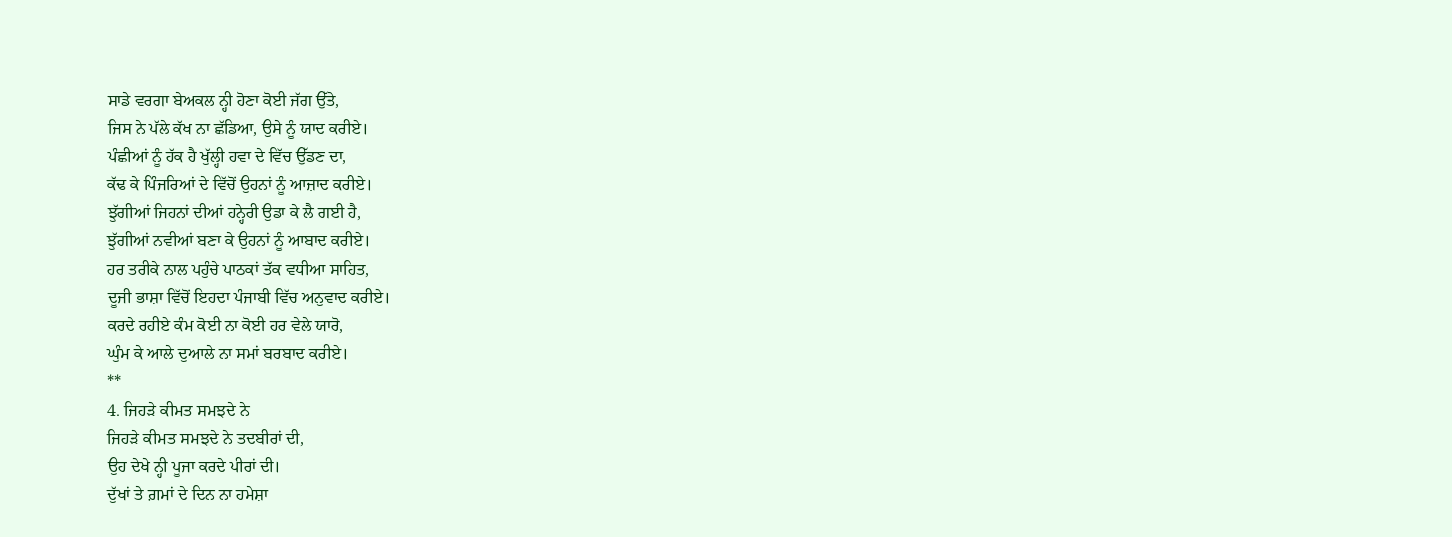ਸਾਡੇ ਵਰਗਾ ਬੇਅਕਲ ਨ੍ਹੀ ਹੋਣਾ ਕੋਈ ਜੱਗ ਉੱਤੇ,
ਜਿਸ ਨੇ ਪੱਲੇ ਕੱਖ ਨਾ ਛੱਡਿਆ, ਉਸੇ ਨੂੰ ਯਾਦ ਕਰੀਏ।
ਪੰਛੀਆਂ ਨੂੰ ਹੱਕ ਹੈ ਖੁੱਲ੍ਹੀ ਹਵਾ ਦੇ ਵਿੱਚ ਉੱਡਣ ਦਾ,
ਕੱਢ ਕੇ ਪਿੰਜਰਿਆਂ ਦੇ ਵਿੱਚੋਂ ਉਹਨਾਂ ਨੂੰ ਆਜ਼ਾਦ ਕਰੀਏ।
ਝੁੱਗੀਆਂ ਜਿਹਨਾਂ ਦੀਆਂ ਹਨ੍ਹੇਰੀ ਉਡਾ ਕੇ ਲੈ ਗਈ ਹੈ,
ਝੁੱਗੀਆਂ ਨਵੀਆਂ ਬਣਾ ਕੇ ਉਹਨਾਂ ਨੂੰ ਆਬਾਦ ਕਰੀਏ।
ਹਰ ਤਰੀਕੇ ਨਾਲ ਪਹੁੰਚੇ ਪਾਠਕਾਂ ਤੱਕ ਵਧੀਆ ਸਾਹਿਤ,
ਦੂਜੀ ਭਾਸ਼ਾ ਵਿੱਚੋਂ ਇਹਦਾ ਪੰਜਾਬੀ ਵਿੱਚ ਅਨੁਵਾਦ ਕਰੀਏ।
ਕਰਦੇ ਰਹੀਏ ਕੰਮ ਕੋਈ ਨਾ ਕੋਈ ਹਰ ਵੇਲੇ ਯਾਰੋ,
ਘੁੰਮ ਕੇ ਆਲੇ ਦੁਆਲੇ ਨਾ ਸਮਾਂ ਬਰਬਾਦ ਕਰੀਏ।
**
4. ਜਿਹੜੇ ਕੀਮਤ ਸਮਝਦੇ ਨੇ
ਜਿਹੜੇ ਕੀਮਤ ਸਮਝਦੇ ਨੇ ਤਦਬੀਰਾਂ ਦੀ,
ਉਹ ਦੇਖੇ ਨ੍ਹੀ ਪੂਜਾ ਕਰਦੇ ਪੀਰਾਂ ਦੀ।
ਦੁੱਖਾਂ ਤੇ ਗ਼ਮਾਂ ਦੇ ਦਿਨ ਨਾ ਹਮੇਸ਼ਾ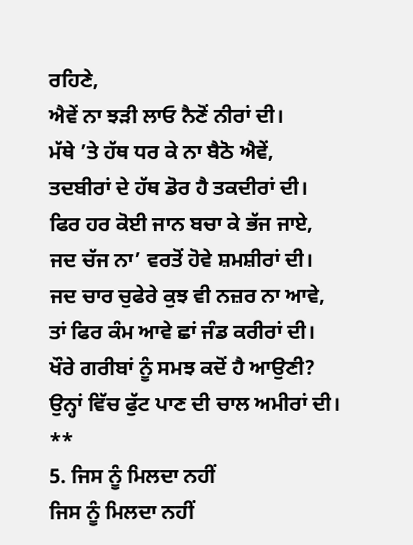ਰਹਿਣੇ,
ਐਵੇਂ ਨਾ ਝੜੀ ਲਾਓ ਨੈਣੋਂ ਨੀਰਾਂ ਦੀ।
ਮੱਥੇ ’ਤੇ ਹੱਥ ਧਰ ਕੇ ਨਾ ਬੈਠੋ ਐਵੇਂ,
ਤਦਬੀਰਾਂ ਦੇ ਹੱਥ ਡੋਰ ਹੈ ਤਕਦੀਰਾਂ ਦੀ।
ਫਿਰ ਹਰ ਕੋਈ ਜਾਨ ਬਚਾ ਕੇ ਭੱਜ ਜਾਏ,
ਜਦ ਚੱਜ ਨਾ’ ਵਰਤੋਂ ਹੋਵੇ ਸ਼ਮਸ਼ੀਰਾਂ ਦੀ।
ਜਦ ਚਾਰ ਚੁਫੇਰੇ ਕੁਝ ਵੀ ਨਜ਼ਰ ਨਾ ਆਵੇ,
ਤਾਂ ਫਿਰ ਕੰਮ ਆਵੇ ਛਾਂ ਜੰਡ ਕਰੀਰਾਂ ਦੀ।
ਖੌਰੇ ਗਰੀਬਾਂ ਨੂੰ ਸਮਝ ਕਦੋਂ ਹੈ ਆਉਣੀ?
ਉਨ੍ਹਾਂ ਵਿੱਚ ਫੁੱਟ ਪਾਣ ਦੀ ਚਾਲ ਅਮੀਰਾਂ ਦੀ।
**
5. ਜਿਸ ਨੂੰ ਮਿਲਦਾ ਨਹੀਂ
ਜਿਸ ਨੂੰ ਮਿਲਦਾ ਨਹੀਂ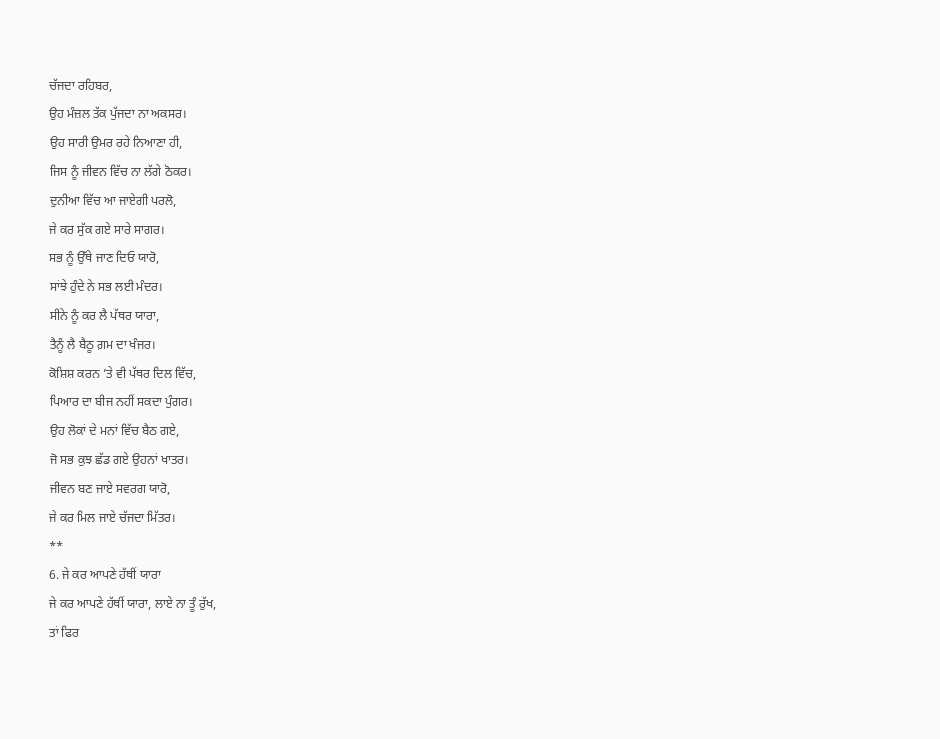ਚੱਜਦਾ ਰਹਿਬਰ,
ਉਹ ਮੰਜ਼ਲ ਤੱਕ ਪੁੱਜਦਾ ਨਾ ਅਕਸਰ।
ਉਹ ਸਾਰੀ ਉਮਰ ਰਹੇ ਨਿਆਣਾ ਹੀ,
ਜਿਸ ਨੂੰ ਜੀਵਨ ਵਿੱਚ ਨਾ ਲੱਗੇ ਠੋਕਰ।
ਦੁਨੀਆ ਵਿੱਚ ਆ ਜਾਏਗੀ ਪਰਲੋ,
ਜੇ ਕਰ ਸੁੱਕ ਗਏ ਸਾਰੇ ਸਾਗਰ।
ਸਭ ਨੂੰ ਉੱਥੇ ਜਾਣ ਦਿਓ ਯਾਰੋ,
ਸਾਂਝੇ ਹੁੰਦੇ ਨੇ ਸਭ ਲਈ ਮੰਦਰ।
ਸੀਨੇ ਨੂੰ ਕਰ ਲੈ ਪੱਥਰ ਯਾਰਾ,
ਤੈਨੂੰ ਲੈ ਬੈਠੂ ਗ਼ਮ ਦਾ ਖੰਜਰ।
ਕੋਸ਼ਿਸ਼ ਕਰਨ ’ਤੇ ਵੀ ਪੱਥਰ ਦਿਲ ਵਿੱਚ,
ਪਿਆਰ ਦਾ ਬੀਜ ਨਹੀਂ ਸਕਦਾ ਪੁੰਗਰ।
ਉਹ ਲੋਕਾਂ ਦੇ ਮਨਾਂ ਵਿੱਚ ਬੈਠ ਗਏ,
ਜੋ ਸਭ ਕੁਝ ਛੱਡ ਗਏ ਉਹਨਾਂ ਖਾਤਰ।
ਜੀਵਨ ਬਣ ਜਾਏ ਸਵਰਗ ਯਾਰੋ,
ਜੇ ਕਰ ਮਿਲ ਜਾਏ ਚੱਜਦਾ ਮਿੱਤਰ।
**
6. ਜੇ ਕਰ ਆਪਣੇ ਹੱਥੀਂ ਯਾਰਾ
ਜੇ ਕਰ ਆਪਣੇ ਹੱਥੀਂ ਯਾਰਾ, ਲਾਏ ਨਾ ਤੂੰ ਰੁੱਖ,
ਤਾਂ ਫਿਰ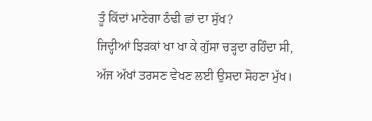ਤੂੰ ਕਿੱਦਾਂ ਮਾਣੇਗਾ ਠੰਢੀ ਛਾਂ ਦਾ ਸੁੱਖ?
ਜਿਦ੍ਹੀਆਂ ਝਿੜਕਾਂ ਖਾ ਖਾ ਕੇ ਗੁੱਸਾ ਚੜ੍ਹਦਾ ਰਹਿੰਦਾ ਸੀ,
ਅੱਜ ਅੱਖਾਂ ਤਰਸਣ ਵੇਖਣ ਲਈ ਉਸਦਾ ਸੋਹਣਾ ਮੁੱਖ।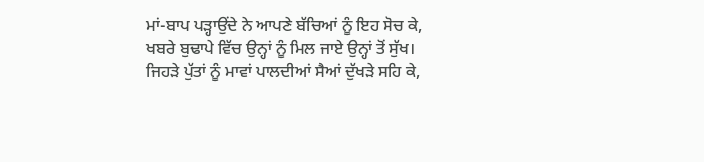ਮਾਂ-ਬਾਪ ਪੜ੍ਹਾਉਂਦੇ ਨੇ ਆਪਣੇ ਬੱਚਿਆਂ ਨੂੰ ਇਹ ਸੋਚ ਕੇ,
ਖਬਰੇ ਬੁਢਾਪੇ ਵਿੱਚ ਉਨ੍ਹਾਂ ਨੂੰ ਮਿਲ ਜਾਏ ਉਨ੍ਹਾਂ ਤੋਂ ਸੁੱਖ।
ਜਿਹੜੇ ਪੁੱਤਾਂ ਨੂੰ ਮਾਵਾਂ ਪਾਲਦੀਆਂ ਸੈਆਂ ਦੁੱਖੜੇ ਸਹਿ ਕੇ,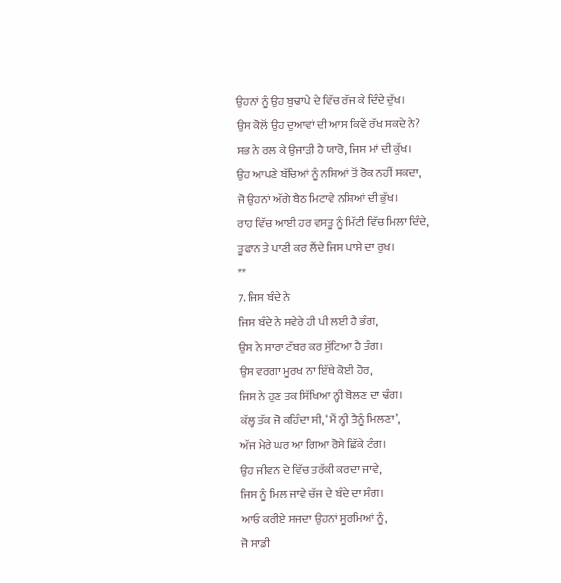ਉਹਨਾਂ ਨੂੰ ਉਹ ਬੁਢਾਪੇ ਦੇ ਵਿੱਚ ਰੱਜ ਕੇ ਦਿੰਦੇ ਦੁੱਖ।
ਉਸ ਕੋਲੋਂ ਉਹ ਦੁਆਵਾਂ ਦੀ ਆਸ ਕਿਵੇਂ ਰੱਖ ਸਕਦੇ ਨੇ?
ਸਭ ਨੇ ਰਲ ਕੇ ਉਜਾੜੀ ਹੈ ਯਾਰੋ, ਜਿਸ ਮਾਂ ਦੀ ਕੁੱਖ।
ਉਹ ਆਪਣੇ ਬੱਚਿਆਂ ਨੂੰ ਨਸ਼ਿਆਂ ਤੋਂ ਰੋਕ ਨਹੀਂ ਸਕਦਾ,
ਜੋ ਉਹਨਾਂ ਅੱਗੇ ਬੈਠ ਮਿਟਾਵੇ ਨਸ਼ਿਆਂ ਦੀ ਭੁੱਖ।
ਰਾਹ ਵਿੱਚ ਆਈ ਹਰ ਵਸਤੂ ਨੂੰ ਮਿੱਟੀ ਵਿੱਚ ਮਿਲਾ ਦਿੰਦੇ,
ਤੂਫਾਨ ਤੇ ਪਾਣੀ ਕਰ ਲੈਂਦੇ ਜਿਸ ਪਾਸੇ ਦਾ ਰੁਖ।
**
7. ਜਿਸ ਬੰਦੇ ਨੇ
ਜਿਸ ਬੰਦੇ ਨੇ ਸਵੇਰੇ ਹੀ ਪੀ ਲਈ ਹੈ ਭੰਗ,
ਉਸ ਨੇ ਸਾਰਾ ਟੱਬਰ ਕਰ ਸੁੱਟਿਆ ਹੈ ਤੰਗ।
ਉਸ ਵਰਗਾ ਮੂਰਖ ਨਾ ਇੱਥੇ ਕੋਈ ਹੋਰ,
ਜਿਸ ਨੇ ਹੁਣ ਤਕ ਸਿੱਖਿਆ ਨ੍ਹੀ ਬੋਲਣ ਦਾ ਢੰਗ।
ਕੱਲ੍ਹ ਤੱਕ ਜੋ ਕਹਿੰਦਾ ਸੀ, ‘ਮੈਂ ਨ੍ਹੀ ਤੈਨੂੰ ਮਿਲਣਾ’,
ਅੱਜ ਮੇਰੇ ਘਰ ਆ ਗਿਆ ਰੋਸੇ ਛਿੱਕੇ ਟੰਗ।
ਉਹ ਜੀਵਨ ਦੇ ਵਿੱਚ ਤਰੱਕੀ ਕਰਦਾ ਜਾਵੇ,
ਜਿਸ ਨੂੰ ਮਿਲ ਜਾਵੇ ਚੱਜ ਦੇ ਬੰਦੇ ਦਾ ਸੰਗ।
ਆਓ ਕਰੀਏ ਸਜਦਾ ਉਹਨਾਂ ਸੂਰਮਿਆਂ ਨੂੰ,
ਜੋ ਸਾਡੀ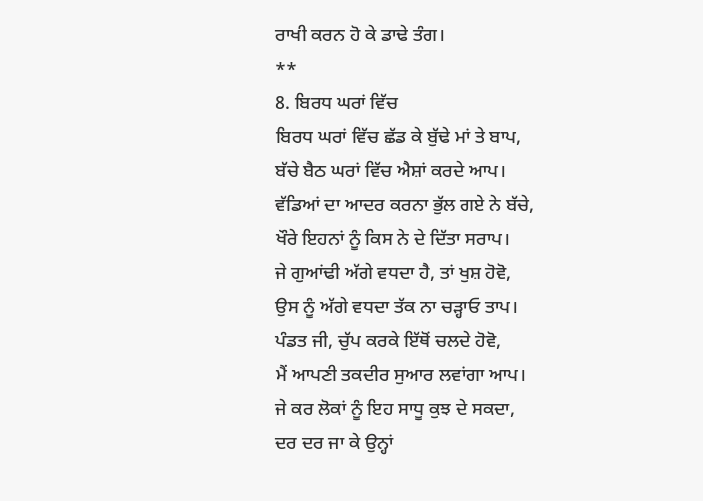ਰਾਖੀ ਕਰਨ ਹੋ ਕੇ ਡਾਢੇ ਤੰਗ।
**
8. ਬਿਰਧ ਘਰਾਂ ਵਿੱਚ
ਬਿਰਧ ਘਰਾਂ ਵਿੱਚ ਛੱਡ ਕੇ ਬੁੱਢੇ ਮਾਂ ਤੇ ਬਾਪ,
ਬੱਚੇ ਬੈਠ ਘਰਾਂ ਵਿੱਚ ਐਸ਼ਾਂ ਕਰਦੇ ਆਪ।
ਵੱਡਿਆਂ ਦਾ ਆਦਰ ਕਰਨਾ ਭੁੱਲ ਗਏ ਨੇ ਬੱਚੇ,
ਖੌਰੇ ਇਹਨਾਂ ਨੂੰ ਕਿਸ ਨੇ ਦੇ ਦਿੱਤਾ ਸਰਾਪ।
ਜੇ ਗੁਆਂਢੀ ਅੱਗੇ ਵਧਦਾ ਹੈ, ਤਾਂ ਖੁਸ਼ ਹੋਵੋ,
ਉਸ ਨੂੰ ਅੱਗੇ ਵਧਦਾ ਤੱਕ ਨਾ ਚੜ੍ਹਾਓ ਤਾਪ।
ਪੰਡਤ ਜੀ, ਚੁੱਪ ਕਰਕੇ ਇੱਥੋਂ ਚਲਦੇ ਹੋਵੋ,
ਮੈਂ ਆਪਣੀ ਤਕਦੀਰ ਸੁਆਰ ਲਵਾਂਗਾ ਆਪ।
ਜੇ ਕਰ ਲੋਕਾਂ ਨੂੰ ਇਹ ਸਾਧੂ ਕੁਝ ਦੇ ਸਕਦਾ,
ਦਰ ਦਰ ਜਾ ਕੇ ਉਨ੍ਹਾਂ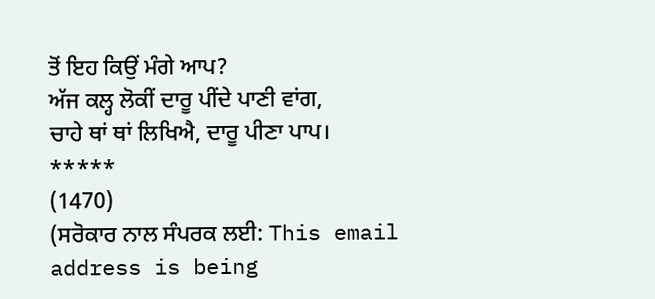ਤੋਂ ਇਹ ਕਿਉਂ ਮੰਗੇ ਆਪ?
ਅੱਜ ਕਲ੍ਹ ਲੋਕੀਂ ਦਾਰੂ ਪੀਂਦੇ ਪਾਣੀ ਵਾਂਗ,
ਚਾਹੇ ਥਾਂ ਥਾਂ ਲਿਖਿਐ, ਦਾਰੂ ਪੀਣਾ ਪਾਪ।
*****
(1470)
(ਸਰੋਕਾਰ ਨਾਲ ਸੰਪਰਕ ਲਈ: This email address is being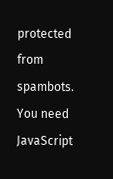protected from spambots. You need JavaScript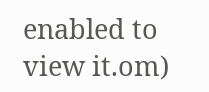enabled to view it.om)